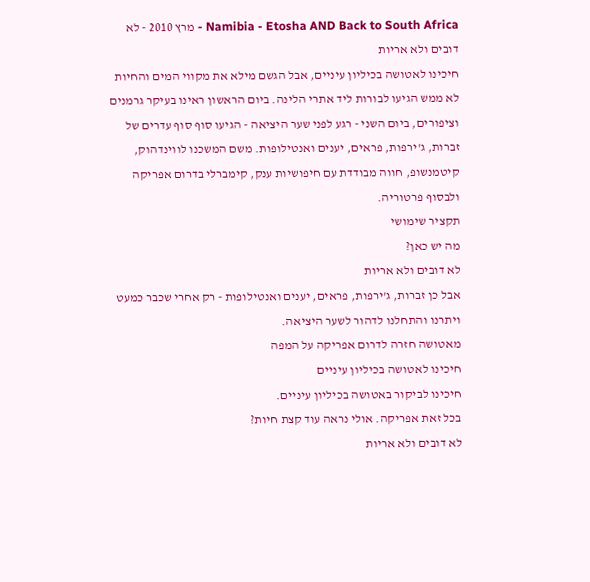Namibia - Etosha AND Back to South Africa - מרץ 2010 - לא דובים ולא אריות
חיכינו לאטושה בכיליון עיניים, אבל הגשם מילא את מקווי המים והחיות לא ממש הגיעו לבורות ליד אתרי הלינה. ביום הראשון ראינו בעיקר גרמנים וציפורים, ביום השני - רגע לפני שער היציאה - הגיעו סוף סוף עדרים של זברות, ג'ירפות, פראים, יענים ואנטילופות. משם המשכנו לווינדהוק, קיטמנשופ, חווה מבודדת עם חיפושיות ענק, קימברלי בדרום אפריקה ולבסוף פרטוריה.
תקציר שימושי
מה יש כאן?
לא דובים ולא אריות
אבל כן זברות, ג'ירפות, פראים, יענים ואנטילופות - רק אחרי שכבר כמעט ויתרנו והתחלנו לדהור לשער היציאה.
מאטושה חזרה לדרום אפריקה על המפה
חיכינו לאטושה בכיליון עיניים
חיכינו לביקור באטושה בכיליון עיניים.
בכל זאת אפריקה. אולי נראה עוד קצת חיות?
לא דובים ולא אריות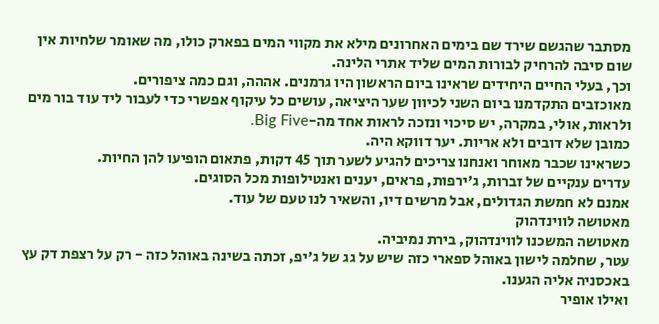מסתבר שהגשם שירד שם בימים האחרונים מילא את מקווי המים בפארק כולו, מה שאומר שלחיות אין שום סיבה להרחיק לבורות המים שליד אתרי הלינה.
וכך, בעלי החיים היחידים שראינו ביום הראשון היו גרמנים. אההה, וגם כמה ציפורים.
מאוכזבים התקדמנו ביום השני לכיוון שער היציאה, עושים כל עיקוף אפשרי כדי לעבור ליד עוד בור מים ולראות, אולי, במקרה, יש סיכוי ונזכה לראות אחד מה-Big Five.
כמובן שלא דובים ולא אריות. יער דווקא היה.
כשראינו שכבר מאוחר ואנחנו צריכים להגיע לשער תוך 45 דקות, פתאום הופיעו להן החיות.
עדרים ענקיים של זברות, ג'ירפות, פראים, יענים ואנטילופות מכל הסוגים.
אמנם לא חמשת הגדולים, אבל מרשים דיו, והשאיר לנו טעם של עוד.
מאטושה לווינדהוק
מאטושה המשכנו לווינדהוק, בירת נמיביה.
עטר, שחלמה לישון באוהל ספארי כזה שיש על גג של ג'יפ, זכתה בשינה באוהל כזה - רק על רצפת דק עץ באכסניה אליה הגענו.
ואילו אופיר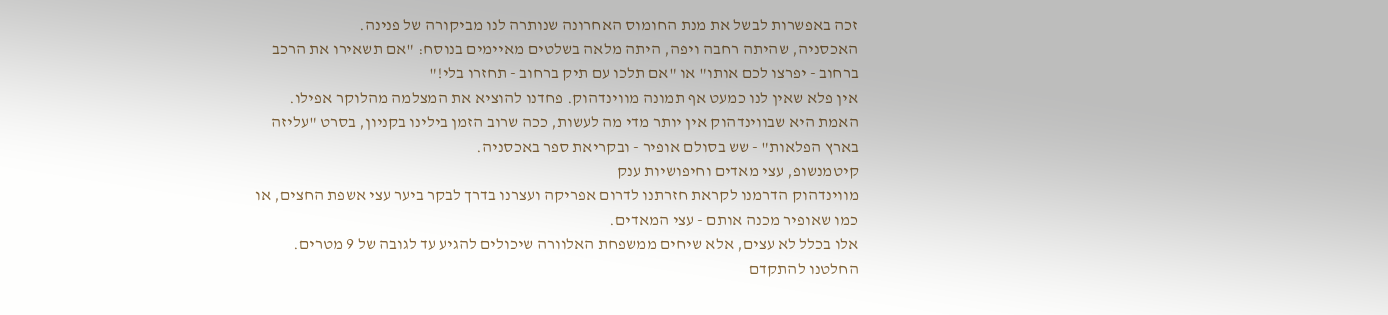זכה באפשרות לבשל את מנת החומוס האחרונה שנותרה לנו מביקורה של פנינה.
האכסניה, שהיתה רחבה ויפה, היתה מלאה בשלטים מאיימים בנוסח: "אם תשאירו את הרכב ברחוב - יפרצו לכם אותו" או "אם תלכו עם תיק ברחוב - תחזרו בלי!"
אין פלא שאין לנו כמעט אף תמונה מווינדהוק. פחדנו להוציא את המצלמה מהלוקר אפילו.
האמת היא שבווינדהוק אין יותר מדי מה לעשות, ככה שרוב הזמן בילינו בקניון, בסרט "עליזה בארץ הפלאות" - שש בסולם אופיר - ובקריאת ספר באכסניה.
קיטמנשופ, עצי מאדים וחיפושיות ענק
מווינדהוק הדרמנו לקראת חזרתנו לדרום אפריקה ועצרנו בדרך לבקר ביער עצי אשפת החצים, או כמו שאופיר מכנה אותם - עצי המאדים.
אלו בכלל לא עצים, אלא שיחים ממשפחת האלוורה שיכולים להגיע עד לגובה של 9 מטרים.
החלטנו להתקדם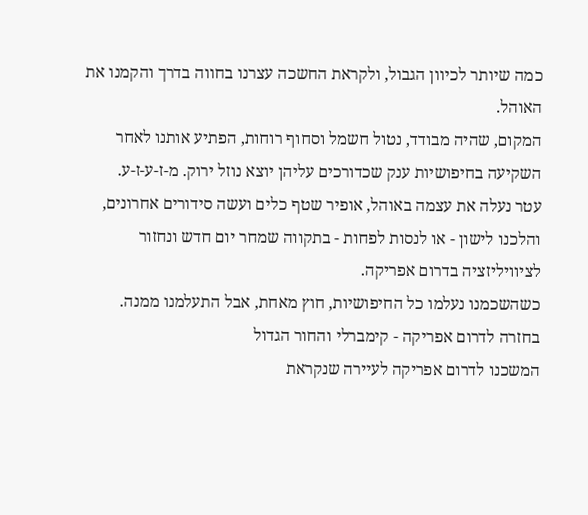כמה שיותר לכיוון הגבול, ולקראת החשכה עצרנו בחווה בדרך והקמנו את האוהל.
המקום, שהיה מבודד, נטול חשמל וסחוף רוחות, הפתיע אותנו לאחר השקיעה בחיפושיות ענק שכדורכים עליהן יוצא נוזל ירוק. מ-ז-ע-ז-ע.
עטר נעלה את עצמה באוהל, אופיר שטף כלים ועשה סידורים אחרונים, והלכנו לישון - או לנסות לפחות - בתקווה שמחר יום חדש ונחזור לציוויליזציה בדרום אפריקה.
כשהשכמנו נעלמו כל החיפושיות, חוץ מאחת, אבל התעלמנו ממנה.
בחזרה לדרום אפריקה - קימברלי והחור הגדול
המשכנו לדרום אפריקה לעיירה שנקראת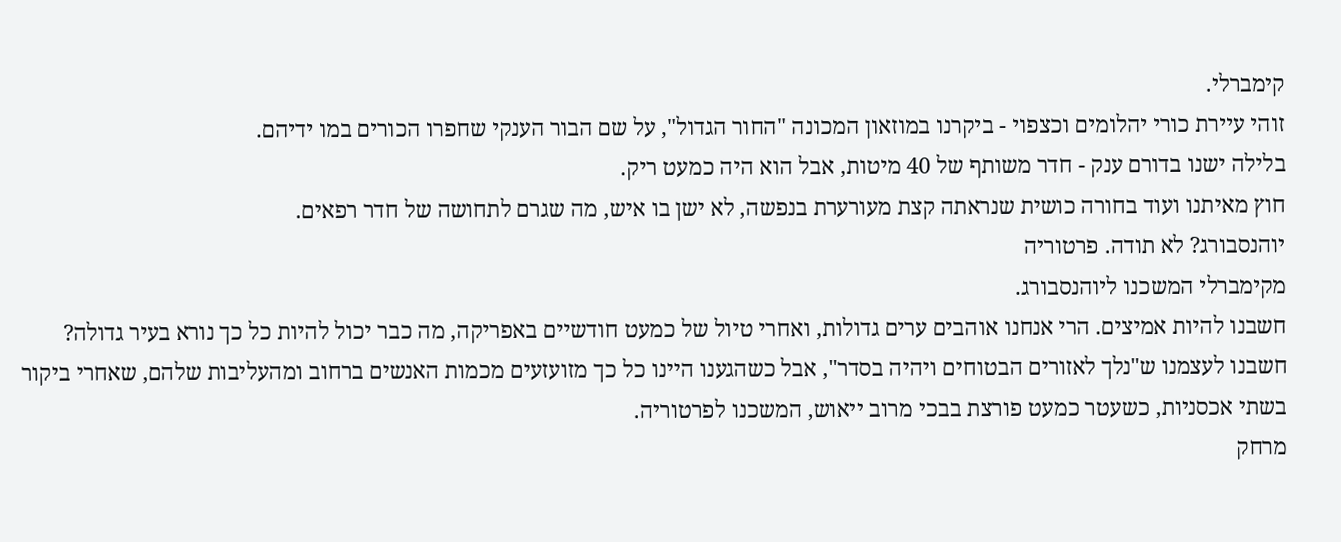קימברלי.
זוהי עיירת כורי יהלומים וכצפוי - ביקרנו במוזאון המכונה "החור הגדול", על שם הבור הענקי שחפרו הכורים במו ידיהם.
בלילה ישנו בדורם ענק - חדר משותף של 40 מיטות, אבל הוא היה כמעט ריק.
חוץ מאיתנו ועוד בחורה כושית שנראתה קצת מעורערת בנפשה, לא ישן בו איש, מה שגרם לתחושה של חדר רפאים.
יוהנסבורג? לא תודה. פרטוריה
מקימברלי המשכנו ליוהנסבורג.
חשבנו להיות אמיצים. הרי אנחנו אוהבים ערים גדולות, ואחרי טיול של כמעט חודשיים באפריקה, מה כבר יכול להיות כל כך נורא בעיר גדולה?
חשבנו לעצמנו ש"נלך לאזורים הבטוחים ויהיה בסדר", אבל כשהגענו היינו כל כך מזועזעים מכמות האנשים ברחוב ומהעליבות שלהם, שאחרי ביקור בשתי אכסניות, כשעטר כמעט פורצת בבכי מרוב ייאוש, המשכנו לפרטוריה.
מרחק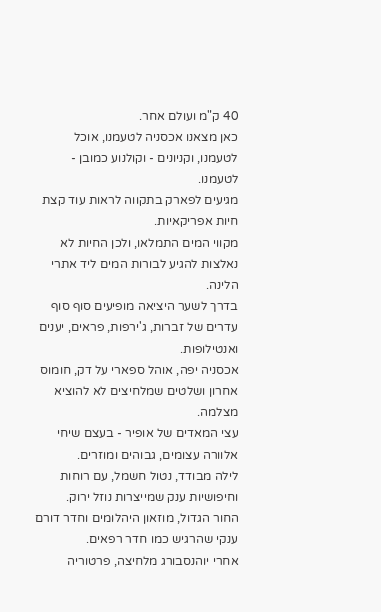40 ק"מ ועולם אחר.
כאן מצאנו אכסניה לטעמנו, אוכל לטעמנו, וקניונים - וקולנוע כמובן - לטעמנו.
מגיעים לפארק בתקווה לראות עוד קצת חיות אפריקאיות.
מקווי המים התמלאו, ולכן החיות לא נאלצות להגיע לבורות המים ליד אתרי הלינה.
בדרך לשער היציאה מופיעים סוף סוף עדרים של זברות, ג'ירפות, פראים, יענים ואנטילופות.
אכסניה יפה, אוהל ספארי על דק, חומוס אחרון ושלטים שמלחיצים לא להוציא מצלמה.
עצי המאדים של אופיר - בעצם שיחי אלוורה עצומים, גבוהים ומוזרים.
לילה מבודד, נטול חשמל, עם רוחות וחיפושיות ענק שמייצרות נוזל ירוק.
החור הגדול, מוזאון היהלומים וחדר דורם ענקי שהרגיש כמו חדר רפאים.
אחרי יוהנסבורג מלחיצה, פרטוריה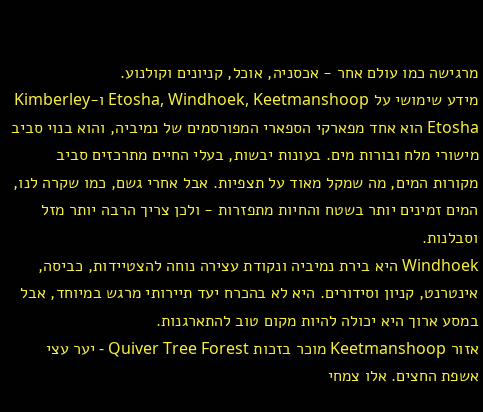מרגישה כמו עולם אחר - אכסניה, אוכל, קניונים וקולנוע.
מידע שימושי על Etosha, Windhoek, Keetmanshoop ו-Kimberley
Etosha הוא אחד מפארקי הספארי המפורסמים של נמיביה, והוא בנוי סביב מישורי מלח ובורות מים. בעונות יבשות, בעלי החיים מתרכזים סביב מקורות המים, מה שמקל מאוד על תצפיות. אבל אחרי גשם, כמו שקרה לנו, המים זמינים יותר בשטח והחיות מתפזרות - ולכן צריך הרבה יותר מזל וסבלנות.
Windhoek היא בירת נמיביה ונקודת עצירה נוחה להצטיידות, כביסה, אינטרנט, קניון וסידורים. היא לא בהכרח יעד תיירותי מרגש במיוחד, אבל במסע ארוך היא יכולה להיות מקום טוב להתארגנות.
אזור Keetmanshoop מוכר בזכות Quiver Tree Forest - יער עצי אשפת החצים. אלו צמחי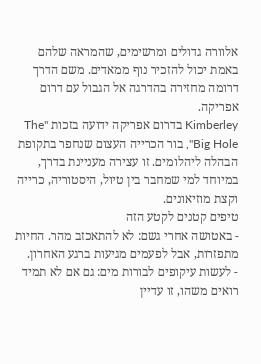אלוורה גדולים ומרשימים, שהמראה שלהם באמת יכול להזכיר נוף ממאדים. משם הדרך דרומה מחזירה בהדרגה אל הגבול עם דרום אפריקה.
Kimberley בדרום אפריקה ידועה בזכות "The Big Hole", בור הכרייה העצום שנחפר בתקופת הבהלה ליהלומים. זו עצירה מעניינת בדרך, במיוחד למי שמחבר בין טיול, היסטוריה, כרייה וקצת מוזיאונים.
טיפים קטנים לקטע הזה
- באטושה אחרי גשם: לא להתאכזב מהר. החיות מתפזרות, אבל לפעמים מגיעות ברגע האחרון.
- לעשות עיקופים לבורות מים: גם אם לא תמיד רואים משהו, זו עדיין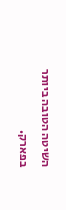השיטה הטובה ביותר בפארק.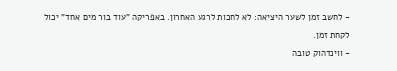- לחשב זמן לשער היציאה: לא לחכות לרגע האחרון. באפריקה "עוד בור מים אחד" יכול לקחת זמן.
- ווינדהוק טובה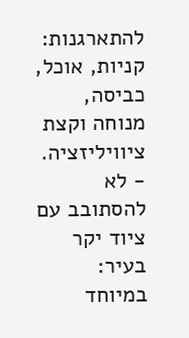להתארגנות: קניות, אוכל, כביסה, מנוחה וקצת ציוויליזציה.
- לא להסתובב עם ציוד יקר בעיר: במיוחד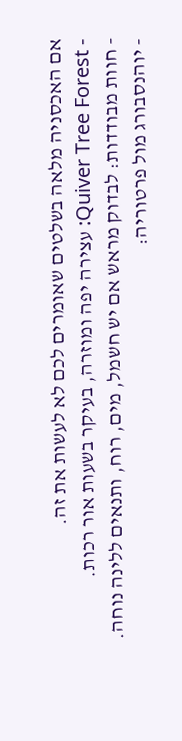אם האכסניה מלאה בשלטים שאומרים לכם לא לעשות את זה.
- Quiver Tree Forest: עצירה יפה ומוזרה, בעיקר בשעות אור רכות.
- חוות מבודדות: לבדוק מראש אם יש חשמל, מים, רוח, ותנאים ללינה נוחה.
- יוהנסבורג מול פרטוריה: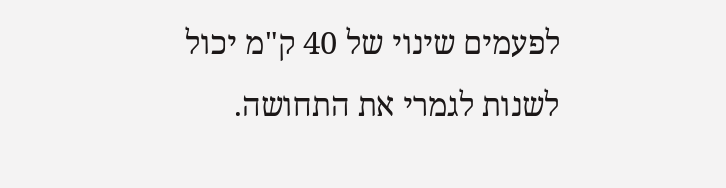לפעמים שינוי של 40 ק"מ יכול לשנות לגמרי את התחושה.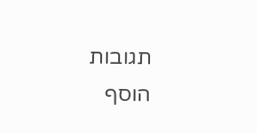תגובות
הוסף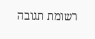רשומת תגובה